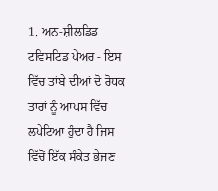1. ਅਨ-ਸ਼ੀਲਡਿਡ ਟਵਿਸਟਿਡ ਪੇਅਰ - ਇਸ ਵਿੱਚ ਤਾਂਬੇ ਦੀਆਂ ਦੋ ਰੋਧਕ ਤਾਰਾਂ ਨੂੰ ਆਪਸ ਵਿੱਚ ਲਪੇਟਿਆ ਹੁੰਦਾ ਹੈ ਜਿਸ ਵਿੱਚੋਂ ਇੱਕ ਸੰਕੇਤ ਭੇਜਣ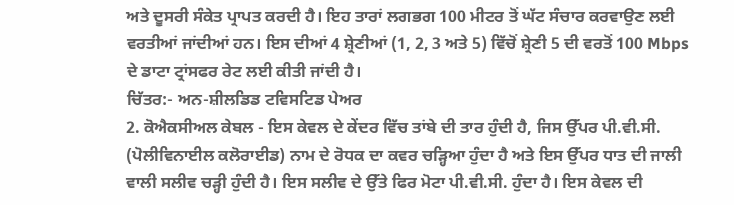ਅਤੇ ਦੂਸਰੀ ਸੰਕੇਤ ਪ੍ਰਾਪਤ ਕਰਦੀ ਹੈ। ਇਹ ਤਾਰਾਂ ਲਗਭਗ 100 ਮੀਟਰ ਤੋਂ ਘੱਟ ਸੰਚਾਰ ਕਰਵਾਉਣ ਲਈ ਵਰਤੀਆਂ ਜਾਂਦੀਆਂ ਹਨ। ਇਸ ਦੀਆਂ 4 ਸ਼੍ਰੇਣੀਆਂ (1, 2, 3 ਅਤੇ 5) ਵਿੱਚੋਂ ਸ਼੍ਰੇਣੀ 5 ਦੀ ਵਰਤੋਂ 100 Mbps ਦੇ ਡਾਟਾ ਟ੍ਰਾਂਸਫਰ ਰੇਟ ਲਈ ਕੀਤੀ ਜਾਂਦੀ ਹੈ।
ਚਿੱਤਰ:- ਅਨ-ਸ਼ੀਲਡਿਡ ਟਵਿਸਟਿਡ ਪੇਅਰ
2. ਕੋਐਕਸੀਅਲ ਕੇਬਲ - ਇਸ ਕੇਵਲ ਦੇ ਕੇਂਦਰ ਵਿੱਚ ਤਾਂਬੇ ਦੀ ਤਾਰ ਹੁੰਦੀ ਹੈ, ਜਿਸ ਉੱਪਰ ਪੀ.ਵੀ.ਸੀ. (ਪੋਲੀਵਿਨਾਈਲ ਕਲੋਰਾਈਡ) ਨਾਮ ਦੇ ਰੋਧਕ ਦਾ ਕਵਰ ਚੜ੍ਹਿਆ ਹੁੰਦਾ ਹੈ ਅਤੇ ਇਸ ਉੱਪਰ ਧਾਤ ਦੀ ਜਾਲੀ ਵਾਲੀ ਸਲੀਵ ਚੜ੍ਹੀ ਹੁੰਦੀ ਹੈ। ਇਸ ਸਲੀਵ ਦੇ ਉੱਤੇ ਫਿਰ ਮੋਟਾ ਪੀ.ਵੀ.ਸੀ. ਹੁੰਦਾ ਹੈ। ਇਸ ਕੇਵਲ ਦੀ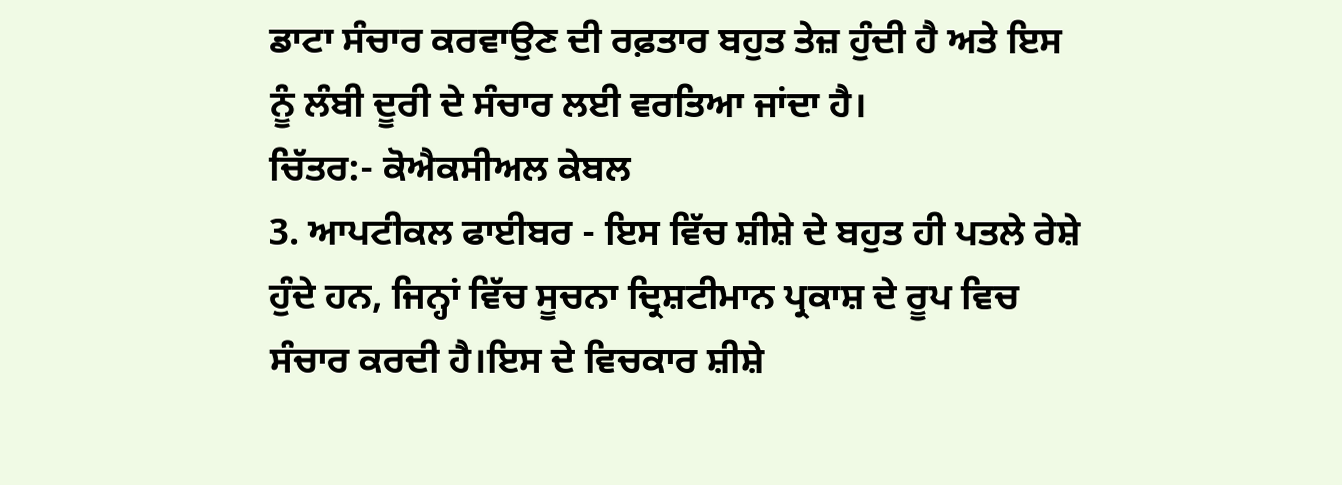ਡਾਟਾ ਸੰਚਾਰ ਕਰਵਾਉਣ ਦੀ ਰਫ਼ਤਾਰ ਬਹੁਤ ਤੇਜ਼ ਹੁੰਦੀ ਹੈ ਅਤੇ ਇਸ ਨੂੰ ਲੰਬੀ ਦੂਰੀ ਦੇ ਸੰਚਾਰ ਲਈ ਵਰਤਿਆ ਜਾਂਦਾ ਹੈ।
ਚਿੱਤਰ:- ਕੋਐਕਸੀਅਲ ਕੇਬਲ
3. ਆਪਟੀਕਲ ਫਾਈਬਰ - ਇਸ ਵਿੱਚ ਸ਼ੀਸ਼ੇ ਦੇ ਬਹੁਤ ਹੀ ਪਤਲੇ ਰੇਸ਼ੇ ਹੁੰਦੇ ਹਨ, ਜਿਨ੍ਹਾਂ ਵਿੱਚ ਸੂਚਨਾ ਦ੍ਰਿਸ਼ਟੀਮਾਨ ਪ੍ਰਕਾਸ਼ ਦੇ ਰੂਪ ਵਿਚ ਸੰਚਾਰ ਕਰਦੀ ਹੈ।ਇਸ ਦੇ ਵਿਚਕਾਰ ਸ਼ੀਸ਼ੇ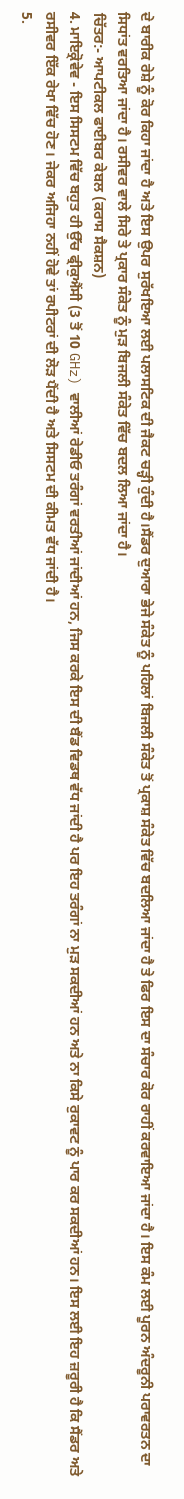ਦੇ ਬਾਰੀਕ ਰੇਸ਼ੇ ਨੂੰ ਕੋਰ ਕਿਹਾ ਜਾਂਦਾ ਹੈ ਅਤੇ ਇਸ ਉਪਰ ਸੁਰੱਖਇਆ ਲਈ ਪਲਾਸਟਿਕ ਦੀ ਜੈਕਟ ਚੜ੍ਹੀ ਹੁੰਦੀ ਹੈ।ਸੈਂਡਰ ਦੁਆਰਾ ਭੇਜੇ ਸੰਕੇਤ ਨੂੰ ਪਹਿਲਾਂ ਬਿਜਲੀ ਸੰਕੇਤ ਤੋਂ ਪ੍ਰਕਾਸ਼ ਸੰਕੇਤ ਵਿੱਚ ਬਦਲਿਆ ਜਾਂਦਾ ਹੈ ਤੇ ਫਿਰ ਇਸ ਦਾ ਸੰਚਾਰ ਕੋਰ ਰਾਹੀਂ ਕਰਵਾਇਆ ਜਾਂਦਾ ਹੈ। ਇਸ ਕੰਮ ਲਈ ਪੂਰਨ ਅੰਦਰੂਨੀ ਪਰਾਵਰਤਨ ਦਾ ਸਿਧਾਂਤ ਵਰਤਿਆ ਜਾਂਦਾ ਹੈ। ਰਸੀਵਰ ਵਾਲੇ ਸਿਰੇ ਤੇ ਪ੍ਰਕਾਰ ਸੰਕੇਤ ਨੂੰ ਮੁੜ ਬਿਜਲੀ ਸੰਕੇਤ ਵਿੱਚ ਬਦਲ ਲਿਆ ਜਾਂਦਾ ਹੈ।
ਚਿੱਤਰ:- ਆਪਟੀਕਲ ਫਾਈਬਰ ਕੇਬਲ (ਕਰਾਸ ਸੈਕਸ਼ਨ)
4. ਮਾਇਕ੍ਰੋਵੇਵ - ਇਸ ਸਿਸਟਮ ਵਿੱਚ ਬਹੁਤ ਹੀ ਉੱਚ ਫ੍ਰੀਕੁਐਂਸੀ (3 ਤੋਂ 10 GHz) ਵਾਲੀਆਂ ਰੇਡੀਓ ਤਰੰਗਾਂ ਵਰਤੀਆਂ ਜਾਂਦੀਆਂ ਹਨ, ਜਿਸ ਕਰਕੇ ਇਸ ਦੀ ਬੈਂਡ ਵਿਡਥ ਵੱਧ ਜਾਂਦੀ ਹੈ ਪਰ ਇਹ ਤਰੰਗਾਂ ਨਾ ਮੁੜ ਸਕਦੀਆਂ ਹਨ ਅਤੇ ਨਾ ਕਿਸੇ ਰੁਕਾਵਟ ਨੂੰ ਪਾਰ ਕਰ ਸਕਦੀਆਂ ਹਨ। ਇਸ ਲਈ ਇਹ ਜ਼ਰੂਰੀ ਹੈ ਕਿ ਸੈਂਡਰ ਅਤੇ ਰਸੀਵਰ ਇੱਕ ਰੇਖਾ ਵਿੱਚ ਹੋਣ। ਜੇਕਰ ਅਜਿਹਾ ਨਹੀਂ ਹੋਵੇ ਤਾਂ ਰਪੀਟਰਾਂ ਦੀ ਲੋੜ ਪੈਂਦੀ ਹੈ ਅਤੇ ਸਿਸਟਮ ਦੀ ਕੀਮਤ ਵੱਧ ਜਾਂਦੀ ਹੈ।
5.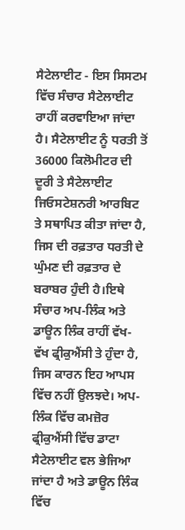ਸੈਟੇਲਾਈਟ - ਇਸ ਸਿਸਟਮ ਵਿੱਚ ਸੰਚਾਰ ਸੈਟੇਲਾਈਟ ਰਾਹੀਂ ਕਰਵਾਇਆ ਜਾਂਦਾ ਹੈ। ਸੈਟੇਲਾਈਟ ਨੂੰ ਧਰਤੀ ਤੋਂ 36000 ਕਿਲੋਮੀਟਰ ਦੀ ਦੂਰੀ ਤੇ ਸੈਟੇਲਾਈਟ ਜਿਓਸਟੇਸ਼ਨਰੀ ਆਰਬਿਟ ਤੇ ਸਥਾਪਿਤ ਕੀਤਾ ਜਾਂਦਾ ਹੈ, ਜਿਸ ਦੀ ਰਫ਼ਤਾਰ ਧਰਤੀ ਦੇ ਘੁੰਮਣ ਦੀ ਰਫ਼ਤਾਰ ਦੇ ਬਰਾਬਰ ਹੁੰਦੀ ਹੈ।ਇਥੇ ਸੰਚਾਰ ਅਪ-ਲਿੰਕ ਅਤੇ ਡਾਊਨ ਲਿੰਕ ਰਾਹੀਂ ਵੱਖ-ਵੱਖ ਫ੍ਰੀਕੁਐਂਸੀ ਤੇ ਹੁੰਦਾ ਹੈ, ਜਿਸ ਕਾਰਨ ਇਹ ਆਪਸ ਵਿੱਚ ਨਹੀਂ ਉਲਝਦੇ। ਅਪ-ਲਿੰਕ ਵਿੱਚ ਕਮਜ਼ੋਰ ਫ੍ਰੀਕੁਐਂਸੀ ਵਿੱਚ ਡਾਟਾ ਸੈਟੇਲਾਈਟ ਵਲ ਭੇਜਿਆ ਜਾਂਦਾ ਹੈ ਅਤੇ ਡਾਊਨ ਲਿੰਕ ਵਿੱਚ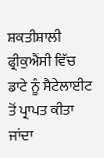ਸ਼ਕਤੀਸ਼ਾਲੀ ਫ੍ਰੀਕੁਐਂਸੀ ਵਿੱਚ ਡਾਟੇ ਨੂੰ ਸੈਟੇਲਾਈਟ ਤੋਂ ਪ੍ਰਾਪਤ ਕੀਤਾ ਜਾਂਦਾ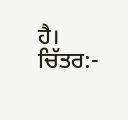ਹੈ।
ਚਿੱਤਰ:-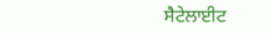ਸੈਟੇਲਾਈਟ